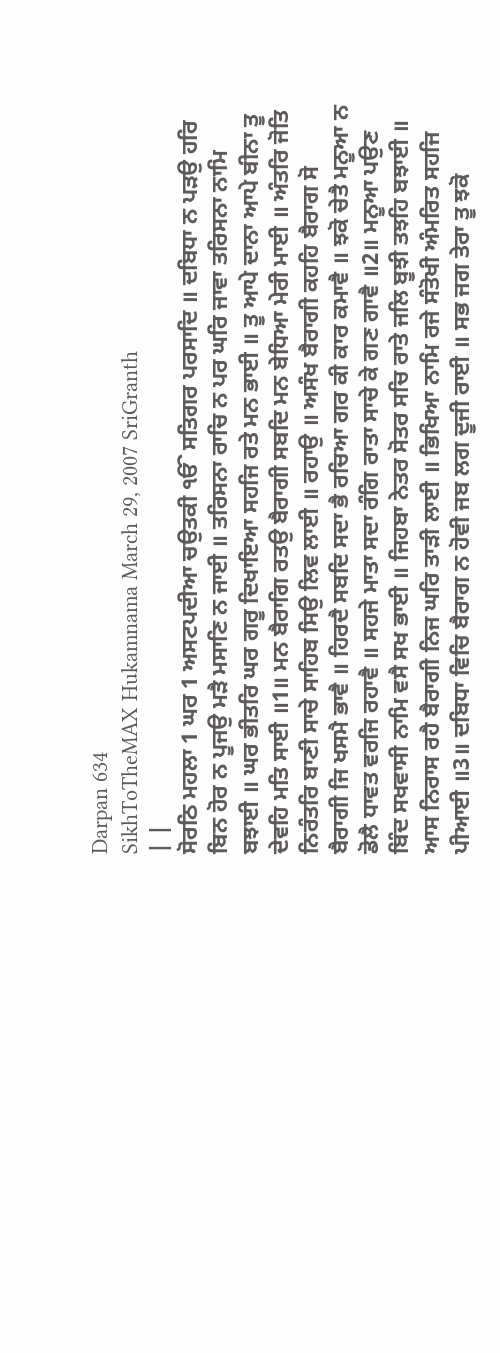Darpan 634
SikhToTheMAX Hukamnama March 29, 2007 SriGranth
| |
ਸੋਰਠਿ ਮਹਲਾ 1 ਘਰ 1 ਅਸਟਪਦੀਆ ਚਉਤਕੀ ੴ ਸਤਿਗਰ ਪਰਸਾਦਿ ॥ ਦਬਿਧਾ ਨ ਪੜਉ ਹਰਿ ਬਿਨ ਹੋਰ ਨ ਪੂਜਉ ਮੜੈ ਮਸਾਣਿ ਨ ਜਾਈ ॥ ਤਰਿਸਨਾ ਰਾਚਿ ਨ ਪਰ ਘਰਿ ਜਾਵਾ ਤਰਿਸਨਾ ਨਾਮਿ ਬਝਾਈ ॥ ਘਰ ਭੀਤਰਿ ਘਰ ਗਰੂ ਦਿਖਾਇਆ ਸਹਜਿ ਰਤੇ ਮਨ ਭਾਈ ॥ ਤੂ ਆਪੇ ਦਾਨਾ ਆਪੇ ਬੀਨਾ ਤੂ ਦੇਵਹਿ ਮਤਿ ਸਾਈ ॥1॥ ਮਨ ਬੈਰਾਗਿ ਰਤਉ ਬੈਰਾਗੀ ਸਬਦਿ ਮਨ ਬੇਧਿਆ ਮੇਰੀ ਮਾਈ ॥ ਅੰਤਰਿ ਜੋਤਿ ਨਿਰੰਤਰਿ ਬਾਣੀ ਸਾਚੇ ਸਾਹਿਬ ਸਿਉ ਲਿਵ ਲਾਈ ॥ ਰਹਾਉ ॥ ਅਸੰਖ ਬੈਰਾਗੀ ਕਹਹਿ ਬੈਰਾਗ ਸੋ ਬੈਰਾਗੀ ਜਿ ਖਸਮੈ ਭਾਵੈ ॥ ਹਿਰਦੈ ਸਬਦਿ ਸਦਾ ਭੈ ਰਚਿਆ ਗਰ ਕੀ ਕਾਰ ਕਮਾਵੈ ॥ ਝਕੋ ਚੇਤੈ ਮਨੂਆ ਨ ਡੋਲੈ ਧਾਵਤ ਵਰਜਿ ਰਹਾਵੈ ॥ ਸਹਜੇ ਮਾਤਾ ਸਦਾ ਰੰਗਿ ਰਾਤਾ ਸਾਚੇ ਕੇ ਗਣ ਗਾਵੈ ॥2॥ ਮਨੂਆ ਪਉਣ ਬਿੰਦ ਸਖਵਾਸੀ ਨਾਮਿ ਵਸੈ ਸਖ ਭਾਈ ॥ ਜਿਹਬਾ ਨੇਤਰ ਸੋਤਰ ਸਚਿ ਰਾਤੇ ਜਲਿ ਬੂਝੀ ਤਝਹਿ ਬਝਾਈ ॥ ਆਸ ਨਿਰਾਸ ਰਹੈ ਬੈਰਾਗੀ ਨਿਜ ਘਰਿ ਤਾੜੀ ਲਾਈ ॥ ਭਿਖਿਆ ਨਾਮਿ ਰਜੇ ਸੰਤੋਖੀ ਅੰਮਰਿਤ ਸਹਜਿ ਪੀਆਈ ॥3॥ ਦਬਿਧਾ ਵਿਚਿ ਬੈਰਾਗ ਨ ਹੋਵੀ ਜਬ ਲਗ ਦੂਜੀ ਰਾਈ ॥ ਸਭ ਜਗ ਤੇਰਾ ਤੂ ਝਕੋ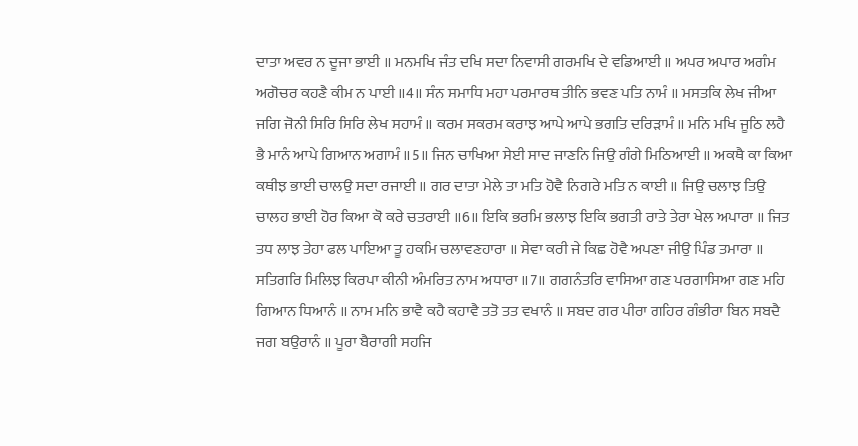ਦਾਤਾ ਅਵਰ ਨ ਦੂਜਾ ਭਾਈ ॥ ਮਨਮਖਿ ਜੰਤ ਦਖਿ ਸਦਾ ਨਿਵਾਸੀ ਗਰਮਖਿ ਦੇ ਵਡਿਆਈ ॥ ਅਪਰ ਅਪਾਰ ਅਗੰਮ ਅਗੋਚਰ ਕਹਣੈ ਕੀਮ ਨ ਪਾਈ ॥4॥ ਸੰਨ ਸਮਾਧਿ ਮਹਾ ਪਰਮਾਰਥ ਤੀਨਿ ਭਵਣ ਪਤਿ ਨਾਮੰ ॥ ਮਸਤਕਿ ਲੇਖ ਜੀਆ ਜਗਿ ਜੋਨੀ ਸਿਰਿ ਸਿਰਿ ਲੇਖ ਸਹਾਮੰ ॥ ਕਰਮ ਸਕਰਮ ਕਰਾਝ ਆਪੇ ਆਪੇ ਭਗਤਿ ਦਰਿੜਾਮੰ ॥ ਮਨਿ ਮਖਿ ਜੂਠਿ ਲਹੈ ਭੈ ਮਾਨੰ ਆਪੇ ਗਿਆਨ ਅਗਾਮੰ ॥5॥ ਜਿਨ ਚਾਖਿਆ ਸੇਈ ਸਾਦ ਜਾਣਨਿ ਜਿਉ ਗੰਗੇ ਮਿਠਿਆਈ ॥ ਅਕਥੈ ਕਾ ਕਿਆ ਕਥੀਝ ਭਾਈ ਚਾਲਉ ਸਦਾ ਰਜਾਈ ॥ ਗਰ ਦਾਤਾ ਮੇਲੇ ਤਾ ਮਤਿ ਹੋਵੈ ਨਿਗਰੇ ਮਤਿ ਨ ਕਾਈ ॥ ਜਿਉ ਚਲਾਝ ਤਿਉ ਚਾਲਹ ਭਾਈ ਹੋਰ ਕਿਆ ਕੋ ਕਰੇ ਚਤਰਾਈ ॥6॥ ਇਕਿ ਭਰਮਿ ਭਲਾਝ ਇਕਿ ਭਗਤੀ ਰਾਤੇ ਤੇਰਾ ਖੇਲ ਅਪਾਰਾ ॥ ਜਿਤ ਤਧ ਲਾਝ ਤੇਹਾ ਫਲ ਪਾਇਆ ਤੂ ਹਕਮਿ ਚਲਾਵਣਹਾਰਾ ॥ ਸੇਵਾ ਕਰੀ ਜੇ ਕਿਛ ਹੋਵੈ ਅਪਣਾ ਜੀਉ ਪਿੰਡ ਤਮਾਰਾ ॥ ਸਤਿਗਰਿ ਮਿਲਿਝ ਕਿਰਪਾ ਕੀਨੀ ਅੰਮਰਿਤ ਨਾਮ ਅਧਾਰਾ ॥7॥ ਗਗਨੰਤਰਿ ਵਾਸਿਆ ਗਣ ਪਰਗਾਸਿਆ ਗਣ ਮਹਿ ਗਿਆਨ ਧਿਆਨੰ ॥ ਨਾਮ ਮਨਿ ਭਾਵੈ ਕਹੈ ਕਹਾਵੈ ਤਤੋ ਤਤ ਵਖਾਨੰ ॥ ਸਬਦ ਗਰ ਪੀਰਾ ਗਹਿਰ ਗੰਭੀਰਾ ਬਿਨ ਸਬਦੈ ਜਗ ਬਉਰਾਨੰ ॥ ਪੂਰਾ ਬੈਰਾਗੀ ਸਹਜਿ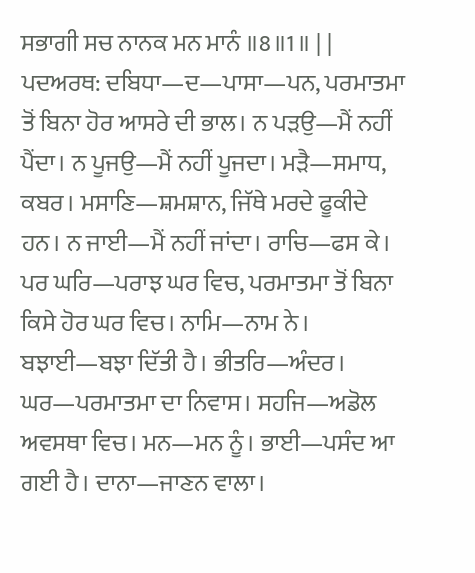ਸਭਾਗੀ ਸਚ ਨਾਨਕ ਮਨ ਮਾਨੰ ॥8॥1॥ | |
ਪਦਅਰਥ: ਦਬਿਧਾ—ਦ—ਪਾਸਾ—ਪਨ, ਪਰਮਾਤਮਾ ਤੋਂ ਬਿਨਾ ਹੋਰ ਆਸਰੇ ਦੀ ਭਾਲ। ਨ ਪੜਉ—ਮੈਂ ਨਹੀਂ ਪੈਂਦਾ। ਨ ਪੂਜਉ—ਮੈਂ ਨਹੀਂ ਪੂਜਦਾ। ਮੜੈ—ਸਮਾਧ, ਕਬਰ। ਮਸਾਣਿ—ਸ਼ਮਸ਼ਾਨ, ਜਿੱਥੇ ਮਰਦੇ ਫੂਕੀਦੇ ਹਨ। ਨ ਜਾਈ—ਮੈਂ ਨਹੀਂ ਜਾਂਦਾ। ਰਾਚਿ—ਫਸ ਕੇ। ਪਰ ਘਰਿ—ਪਰਾਝ ਘਰ ਵਿਚ, ਪਰਮਾਤਮਾ ਤੋਂ ਬਿਨਾ ਕਿਸੇ ਹੋਰ ਘਰ ਵਿਚ। ਨਾਮਿ—ਨਾਮ ਨੇ। ਬਝਾਈ—ਬਝਾ ਦਿੱਤੀ ਹੈ। ਭੀਤਰਿ—ਅੰਦਰ। ਘਰ—ਪਰਮਾਤਮਾ ਦਾ ਨਿਵਾਸ। ਸਹਜਿ—ਅਡੋਲ ਅਵਸਥਾ ਵਿਚ। ਮਨ—ਮਨ ਨੂੰ। ਭਾਈ—ਪਸੰਦ ਆ ਗਈ ਹੈ। ਦਾਨਾ—ਜਾਣਨ ਵਾਲਾ।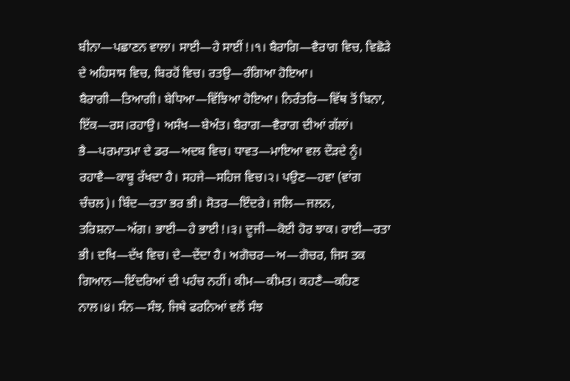ਬੀਨਾ—ਪਛਾਣਨ ਵਾਲਾ। ਸਾਈ—ਹੇ ਸਾਈਂ!।੧। ਬੈਰਾਗਿ—ਵੈਰਾਗ ਵਿਚ, ਵਿਛੋੜੇ ਦੇ ਅਹਿਸਾਸ ਵਿਚ, ਬਿਰਹੋਂ ਵਿਚ। ਰਤਉ—ਰੰਗਿਆ ਹੋਇਆ। ਬੈਰਾਗੀ—ਤਿਆਗੀ। ਬੇਧਿਆ—ਵਿੱਝਿਆ ਹੋਇਆ। ਨਿਰੰਤਰਿ—ਵਿੱਥ ਤੋਂ ਬਿਨਾ, ਇੱਕ—ਰਸ।ਰਹਾਉ। ਅਸੰਖ—ਬੇਅੰਤ। ਬੈਰਾਗ—ਵੈਰਾਗ ਦੀਆਂ ਗੱਲਾਂ। ਭੈ—ਪਰਮਾਤਮਾ ਦੇ ਡਰ—ਅਦਬ ਵਿਚ। ਧਾਵਤ—ਮਾਇਆ ਵਲ ਦੌੜਦੇ ਨੂੰ। ਰਹਾਵੈ—ਕਾਬੂ ਰੱਖਦਾ ਹੈ। ਸਹਜੇ—ਸਹਿਜ ਵਿਚ।੨। ਪਉਣ—ਹਵਾ (ਵਾਂਗ ਚੰਚਲ)। ਬਿੰਦ—ਰਤਾ ਭਰ ਭੀ। ਸੋਤਰ—ਇੰਦਰੇ। ਜਲਿ—ਜਲਨ, ਤਰਿਸ਼ਨਾ—ਅੱਗ। ਭਾਈ—ਹੇ ਭਾਈ!।੩। ਦੂਜੀ—ਕੋਈ ਹੋਰ ਝਾਕ। ਰਾਈ—ਰਤਾ ਭੀ। ਦਖਿ—ਦੱਖ ਵਿਚ। ਦੇ—ਦੇਂਦਾ ਹੈ। ਅਗੋਚਰ—ਅ—ਗੋਚਰ, ਜਿਸ ਤਕ ਗਿਆਨ—ਇੰਦਰਿਆਂ ਦੀ ਪਹੰਚ ਨਹੀਂ। ਕੀਮ—ਕੀਮਤ। ਕਹਣੈ—ਕਹਿਣ ਨਾਲ।੪। ਸੰਨ—ਸੰਝ, ਜਿਥੇ ਫਰਨਿਆਂ ਵਲੋਂ ਸੰਝ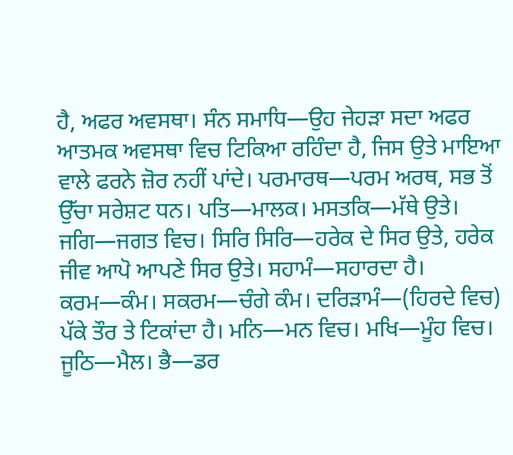ਹੈ, ਅਫਰ ਅਵਸਥਾ। ਸੰਨ ਸਮਾਧਿ—ਉਹ ਜੇਹੜਾ ਸਦਾ ਅਫਰ ਆਤਮਕ ਅਵਸਥਾ ਵਿਚ ਟਿਕਿਆ ਰਹਿੰਦਾ ਹੈ, ਜਿਸ ਉਤੇ ਮਾਇਆ ਵਾਲੇ ਫਰਨੇ ਜ਼ੋਰ ਨਹੀਂ ਪਾਂਦੇ। ਪਰਮਾਰਥ—ਪਰਮ ਅਰਥ, ਸਭ ਤੋਂ ਉੱਚਾ ਸਰੇਸ਼ਟ ਧਨ। ਪਤਿ—ਮਾਲਕ। ਮਸਤਕਿ—ਮੱਥੇ ਉਤੇ। ਜਗਿ—ਜਗਤ ਵਿਚ। ਸਿਰਿ ਸਿਰਿ—ਹਰੇਕ ਦੇ ਸਿਰ ਉਤੇ, ਹਰੇਕ ਜੀਵ ਆਪੋ ਆਪਣੇ ਸਿਰ ਉਤੇ। ਸਹਾਮੰ—ਸਹਾਰਦਾ ਹੈ। ਕਰਮ—ਕੰਮ। ਸਕਰਮ—ਚੰਗੇ ਕੰਮ। ਦਰਿੜਾਮੰ—(ਹਿਰਦੇ ਵਿਚ) ਪੱਕੇ ਤੌਰ ਤੇ ਟਿਕਾਂਦਾ ਹੈ। ਮਨਿ—ਮਨ ਵਿਚ। ਮਖਿ—ਮੂੰਹ ਵਿਚ। ਜੂਠਿ—ਮੈਲ। ਭੈ—ਡਰ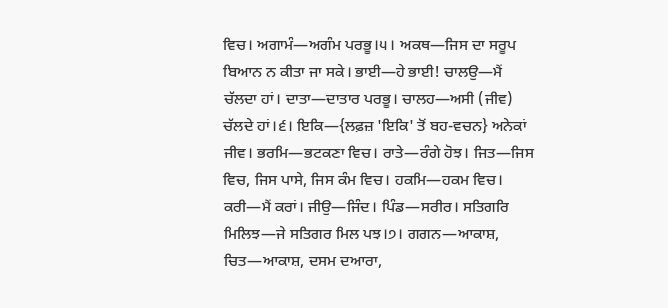ਵਿਚ। ਅਗਾਮੰ—ਅਗੰਮ ਪਰਭੂ।੫। ਅਕਥ—ਜਿਸ ਦਾ ਸਰੂਪ ਬਿਆਨ ਨ ਕੀਤਾ ਜਾ ਸਕੇ। ਭਾਈ—ਹੇ ਭਾਈ! ਚਾਲਉ—ਮੈਂ ਚੱਲਦਾ ਹਾਂ। ਦਾਤਾ—ਦਾਤਾਰ ਪਰਭੂ। ਚਾਲਹ—ਅਸੀ (ਜੀਵ) ਚੱਲਦੇ ਹਾਂ।੬। ਇਕਿ—{ਲਫ਼ਜ਼ 'ਇਕਿ' ਤੋਂ ਬਹ-ਵਚਨ} ਅਨੇਕਾਂ ਜੀਵ। ਭਰਮਿ—ਭਟਕਣਾ ਵਿਚ। ਰਾਤੇ—ਰੰਗੇ ਹੋਝ। ਜਿਤ—ਜਿਸ ਵਿਚ, ਜਿਸ ਪਾਸੇ, ਜਿਸ ਕੰਮ ਵਿਚ। ਹਕਮਿ—ਹਕਮ ਵਿਚ। ਕਰੀ—ਮੈਂ ਕਰਾਂ। ਜੀਉ—ਜਿੰਦ। ਪਿੰਡ—ਸਰੀਰ। ਸਤਿਗਰਿ ਮਿਲਿਝ—ਜੇ ਸਤਿਗਰ ਮਿਲ ਪਝ।੭। ਗਗਨ—ਆਕਾਸ਼, ਚਿਤ—ਆਕਾਸ਼, ਦਸਮ ਦਆਰਾ,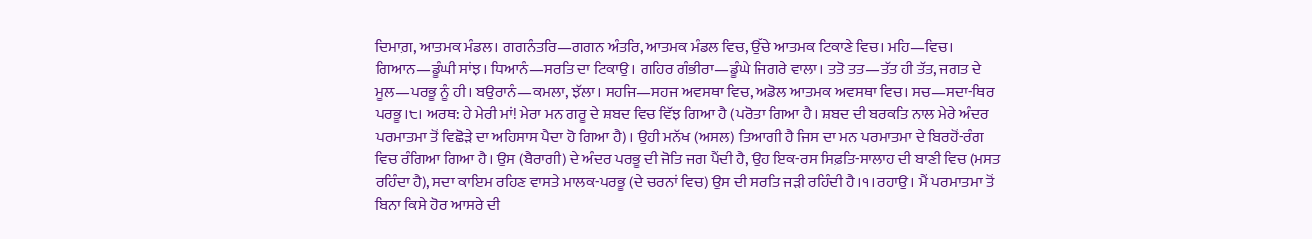ਦਿਮਾਗ਼, ਆਤਮਕ ਮੰਡਲ। ਗਗਨੰਤਰਿ—ਗਗਨ ਅੰਤਰਿ, ਆਤਮਕ ਮੰਡਲ ਵਿਚ, ਉੱਚੇ ਆਤਮਕ ਟਿਕਾਣੇ ਵਿਚ। ਮਹਿ—ਵਿਚ। ਗਿਆਨ—ਡੂੰਘੀ ਸਾਂਝ। ਧਿਆਨੰ—ਸਰਤਿ ਦਾ ਟਿਕਾਉ। ਗਹਿਰ ਗੰਭੀਰਾ—ਡੂੰਘੇ ਜਿਗਰੇ ਵਾਲਾ। ਤਤੋ ਤਤ—ਤੱਤ ਹੀ ਤੱਤ, ਜਗਤ ਦੇ ਮੂਲ—ਪਰਭੂ ਨੂੰ ਹੀ। ਬਉਰਾਨੰ—ਕਮਲਾ, ਝੱਲਾ। ਸਹਜਿ—ਸਹਜ ਅਵਸਥਾ ਵਿਚ, ਅਡੋਲ ਆਤਮਕ ਅਵਸਥਾ ਵਿਚ। ਸਚ—ਸਦਾ-ਥਿਰ ਪਰਭੂ।੮। ਅਰਥ: ਹੇ ਮੇਰੀ ਮਾਂ! ਮੇਰਾ ਮਨ ਗਰੂ ਦੇ ਸ਼ਬਦ ਵਿਚ ਵਿੱਝ ਗਿਆ ਹੈ (ਪਰੋਤਾ ਗਿਆ ਹੈ। ਸ਼ਬਦ ਦੀ ਬਰਕਤਿ ਨਾਲ ਮੇਰੇ ਅੰਦਰ ਪਰਮਾਤਮਾ ਤੋਂ ਵਿਛੋੜੇ ਦਾ ਅਹਿਸਾਸ ਪੈਦਾ ਹੋ ਗਿਆ ਹੈ)। ਉਹੀ ਮਨੱਖ (ਅਸਲ) ਤਿਆਗੀ ਹੈ ਜਿਸ ਦਾ ਮਨ ਪਰਮਾਤਮਾ ਦੇ ਬਿਰਹੋਂ-ਰੰਗ ਵਿਚ ਰੰਗਿਆ ਗਿਆ ਹੈ। ਉਸ (ਬੈਰਾਗੀ) ਦੇ ਅੰਦਰ ਪਰਭੂ ਦੀ ਜੋਤਿ ਜਗ ਪੈਂਦੀ ਹੈ, ਉਹ ਇਕ-ਰਸ ਸਿਫ਼ਤਿ-ਸਾਲਾਹ ਦੀ ਬਾਣੀ ਵਿਚ (ਮਸਤ ਰਹਿੰਦਾ ਹੈ), ਸਦਾ ਕਾਇਮ ਰਹਿਣ ਵਾਸਤੇ ਮਾਲਕ-ਪਰਭੂ (ਦੇ ਚਰਨਾਂ ਵਿਚ) ਉਸ ਦੀ ਸਰਤਿ ਜੜੀ ਰਹਿੰਦੀ ਹੈ।੧।ਰਹਾਉ। ਮੈਂ ਪਰਮਾਤਮਾ ਤੋਂ ਬਿਨਾ ਕਿਸੇ ਹੋਰ ਆਸਰੇ ਦੀ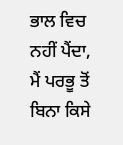ਭਾਲ ਵਿਚ ਨਹੀਂ ਪੈਂਦਾ, ਮੈਂ ਪਰਭੂ ਤੋਂ ਬਿਨਾ ਕਿਸੇ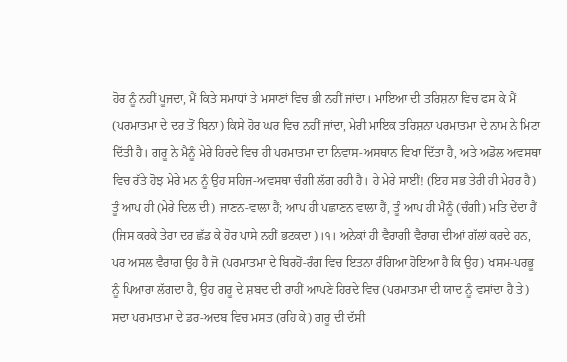ਹੋਰ ਨੂੰ ਨਹੀਂ ਪੂਜਦਾ, ਮੈਂ ਕਿਤੇ ਸਮਾਧਾਂ ਤੇ ਮਸਾਣਾਂ ਵਿਚ ਭੀ ਨਹੀਂ ਜਾਂਦਾ। ਮਾਇਆ ਦੀ ਤਰਿਸ਼ਨਾ ਵਿਚ ਫਸ ਕੇ ਮੈਂ (ਪਰਮਾਤਮਾ ਦੇ ਦਰ ਤੋਂ ਬਿਨਾ) ਕਿਸੇ ਹੋਰ ਘਰ ਵਿਚ ਨਹੀਂ ਜਾਂਦਾ, ਮੇਰੀ ਮਾਇਕ ਤਰਿਸ਼ਨਾ ਪਰਮਾਤਮਾ ਦੇ ਨਾਮ ਨੇ ਮਿਟਾ ਦਿੱਤੀ ਹੈ। ਗਰੂ ਨੇ ਮੈਨੂੰ ਮੇਰੇ ਹਿਰਦੇ ਵਿਚ ਹੀ ਪਰਮਾਤਮਾ ਦਾ ਨਿਵਾਸ-ਅਸਥਾਨ ਵਿਖਾ ਦਿੱਤਾ ਹੈ, ਅਤੇ ਅਡੋਲ ਅਵਸਥਾ ਵਿਚ ਰੱਤੇ ਹੋਝ ਮੇਰੇ ਮਨ ਨੂੰ ਉਹ ਸਹਿਜ-ਅਵਸਥਾ ਚੰਗੀ ਲੱਗ ਰਹੀ ਹੈ। ਹੇ ਮੇਰੇ ਸਾਈਂ! (ਇਹ ਸਭ ਤੇਰੀ ਹੀ ਮੇਹਰ ਹੈ) ਤੂੰ ਆਪ ਹੀ (ਮੇਰੇ ਦਿਲ ਦੀ) ਜਾਣਨ-ਵਾਲਾ ਹੈਂ; ਆਪ ਹੀ ਪਛਾਣਨ ਵਾਲਾ ਹੈਂ, ਤੂੰ ਆਪ ਹੀ ਮੈਨੂੰ (ਚੰਗੀ) ਮਤਿ ਦੇਂਦਾ ਹੈਂ (ਜਿਸ ਕਰਕੇ ਤੇਰਾ ਦਰ ਛੱਡ ਕੇ ਹੋਰ ਪਾਸੇ ਨਹੀਂ ਭਟਕਦਾ)।੧। ਅਨੇਕਾਂ ਹੀ ਵੈਰਾਗੀ ਵੈਰਾਗ ਦੀਆਂ ਗੱਲਾਂ ਕਰਦੇ ਹਨ, ਪਰ ਅਸਲ ਵੈਰਾਗ ਉਹ ਹੈ ਜੋ (ਪਰਮਾਤਮਾ ਦੇ ਬਿਰਹੋਂ-ਰੰਗ ਵਿਚ ਇਤਨਾ ਰੰਗਿਆ ਹੋਇਆ ਹੈ ਕਿ ਉਹ) ਖਸਮ-ਪਰਭੂ ਨੂੰ ਪਿਆਰਾ ਲੱਗਦਾ ਹੈ, ਉਹ ਗਰੂ ਦੇ ਸ਼ਬਦ ਦੀ ਰਾਹੀਂ ਆਪਣੇ ਹਿਰਦੇ ਵਿਚ (ਪਰਮਾਤਮਾ ਦੀ ਯਾਦ ਨੂੰ ਵਸਾਂਦਾ ਹੈ ਤੇ) ਸਦਾ ਪਰਮਾਤਮਾ ਦੇ ਡਰ-ਅਦਬ ਵਿਚ ਮਸਤ (ਰਹਿ ਕੇ) ਗਰੂ ਦੀ ਦੱਸੀ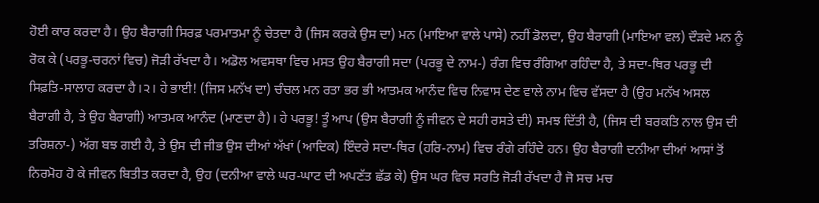ਹੋਈ ਕਾਰ ਕਰਦਾ ਹੈ। ਉਹ ਬੈਰਾਗੀ ਸਿਰਫ਼ ਪਰਮਾਤਮਾ ਨੂੰ ਚੇਤਦਾ ਹੈ (ਜਿਸ ਕਰਕੇ ਉਸ ਦਾ) ਮਨ (ਮਾਇਆ ਵਾਲੇ ਪਾਸੇ) ਨਹੀਂ ਡੋਲਦਾ, ਉਹ ਬੈਰਾਗੀ (ਮਾਇਆ ਵਲ) ਦੌੜਦੇ ਮਨ ਨੂੰ ਰੋਕ ਕੇ (ਪਰਭੂ-ਚਰਨਾਂ ਵਿਚ) ਜੋੜੀ ਰੱਖਦਾ ਹੈ। ਅਡੋਲ ਅਵਸਥਾ ਵਿਚ ਮਸਤ ਉਹ ਬੈਰਾਗੀ ਸਦਾ (ਪਰਭੂ ਦੇ ਨਾਮ-) ਰੰਗ ਵਿਚ ਰੰਗਿਆ ਰਹਿੰਦਾ ਹੈ, ਤੇ ਸਦਾ-ਥਿਰ ਪਰਭੂ ਦੀ ਸਿਫ਼ਤਿ-ਸਾਲਾਹ ਕਰਦਾ ਹੈ।੨। ਹੇ ਭਾਈ! (ਜਿਸ ਮਨੱਖ ਦਾ) ਚੰਚਲ ਮਨ ਰਤਾ ਭਰ ਭੀ ਆਤਮਕ ਆਨੰਦ ਵਿਚ ਨਿਵਾਸ ਦੇਣ ਵਾਲੇ ਨਾਮ ਵਿਚ ਵੱਸਦਾ ਹੈ (ਉਹ ਮਨੱਖ ਅਸਲ ਬੈਰਾਗੀ ਹੈ, ਤੇ ਉਹ ਬੈਰਾਗੀ) ਆਤਮਕ ਆਨੰਦ (ਮਾਣਦਾ ਹੈ)। ਹੇ ਪਰਭੂ! ਤੂੰ ਆਪ (ਉਸ ਬੈਰਾਗੀ ਨੂੰ ਜੀਵਨ ਦੇ ਸਹੀ ਰਸਤੇ ਦੀ) ਸਮਝ ਦਿੱਤੀ ਹੈ, (ਜਿਸ ਦੀ ਬਰਕਤਿ ਨਾਲ ਉਸ ਦੀ ਤਰਿਸ਼ਨਾ-) ਅੱਗ ਬਝ ਗਈ ਹੈ, ਤੇ ਉਸ ਦੀ ਜੀਭ ਉਸ ਦੀਆਂ ਅੱਖਾਂ (ਆਦਿਕ) ਇੰਦਰੇ ਸਦਾ-ਥਿਰ (ਹਰਿ-ਨਾਮ) ਵਿਚ ਰੰਗੇ ਰਹਿੰਦੇ ਹਨ। ਉਹ ਬੈਰਾਗੀ ਦਨੀਆ ਦੀਆਂ ਆਸਾਂ ਤੋਂ ਨਿਰਮੋਹ ਹੋ ਕੇ ਜੀਵਨ ਬਿਤੀਤ ਕਰਦਾ ਹੈ, ਉਹ (ਦਨੀਆ ਵਾਲੇ ਘਰ-ਘਾਟ ਦੀ ਅਪਣੱਤ ਛੱਡ ਕੇ) ਉਸ ਘਰ ਵਿਚ ਸਰਤਿ ਜੋੜੀ ਰੱਖਦਾ ਹੈ ਜੋ ਸਚ ਮਚ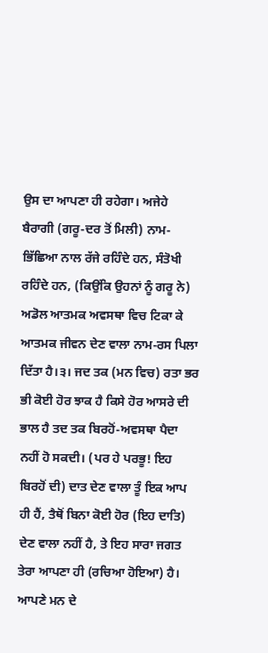ਉਸ ਦਾ ਆਪਣਾ ਹੀ ਰਹੇਗਾ। ਅਜੇਹੇ ਬੈਰਾਗੀ (ਗਰੂ-ਦਰ ਤੋਂ ਮਿਲੀ) ਨਾਮ-ਭਿੱਛਿਆ ਨਾਲ ਰੱਜੇ ਰਹਿੰਦੇ ਹਨ, ਸੰਤੋਖੀ ਰਹਿੰਦੇ ਹਨ, (ਕਿਉਂਕਿ ਉਹਨਾਂ ਨੂੰ ਗਰੂ ਨੇ) ਅਡੋਲ ਆਤਮਕ ਅਵਸਥਾ ਵਿਚ ਟਿਕਾ ਕੇ ਆਤਮਕ ਜੀਵਨ ਦੇਣ ਵਾਲਾ ਨਾਮ-ਰਸ ਪਿਲਾ ਦਿੱਤਾ ਹੈ।੩। ਜਦ ਤਕ (ਮਨ ਵਿਚ) ਰਤਾ ਭਰ ਭੀ ਕੋਈ ਹੋਰ ਝਾਕ ਹੈ ਕਿਸੇ ਹੋਰ ਆਸਰੇ ਦੀ ਭਾਲ ਹੈ ਤਦ ਤਕ ਬਿਰਹੋਂ-ਅਵਸਥਾ ਪੈਦਾ ਨਹੀਂ ਹੋ ਸਕਦੀ। (ਪਰ ਹੇ ਪਰਭੂ! ਇਹ ਬਿਰਹੋਂ ਦੀ) ਦਾਤ ਦੇਣ ਵਾਲਾ ਤੂੰ ਇਕ ਆਪ ਹੀ ਹੈਂ, ਤੈਥੋਂ ਬਿਨਾ ਕੋਈ ਹੋਰ (ਇਹ ਦਾਤਿ) ਦੇਣ ਵਾਲਾ ਨਹੀਂ ਹੈ, ਤੇ ਇਹ ਸਾਰਾ ਜਗਤ ਤੇਰਾ ਆਪਣਾ ਹੀ (ਰਚਿਆ ਹੋਇਆ) ਹੈ। ਆਪਣੇ ਮਨ ਦੇ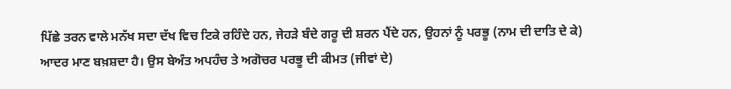ਪਿੱਛੇ ਤਰਨ ਵਾਲੇ ਮਨੱਖ ਸਦਾ ਦੱਖ ਵਿਚ ਟਿਕੇ ਰਹਿੰਦੇ ਹਨ, ਜੇਹੜੇ ਬੰਦੇ ਗਰੂ ਦੀ ਸ਼ਰਨ ਪੈਂਦੇ ਹਨ, ਉਹਨਾਂ ਨੂੰ ਪਰਭੂ (ਨਾਮ ਦੀ ਦਾਤਿ ਦੇ ਕੇ) ਆਦਰ ਮਾਣ ਬਖ਼ਸ਼ਦਾ ਹੈ। ਉਸ ਬੇਅੰਤ ਅਪਹੰਚ ਤੇ ਅਗੋਚਰ ਪਰਭੂ ਦੀ ਕੀਮਤ (ਜੀਵਾਂ ਦੇ)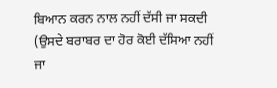ਬਿਆਨ ਕਰਨ ਨਾਲ ਨਹੀਂ ਦੱਸੀ ਜਾ ਸਕਦੀ (ਉਸਦੇ ਬਰਾਬਰ ਦਾ ਹੋਰ ਕੋਈ ਦੱਸਿਆ ਨਹੀਂ ਜਾ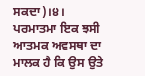ਸਕਦਾ)।੪। ਪਰਮਾਤਮਾ ਇਕ ਝਸੀ ਆਤਮਕ ਅਵਸਥਾ ਦਾ ਮਾਲਕ ਹੈ ਕਿ ਉਸ ਉਤੇ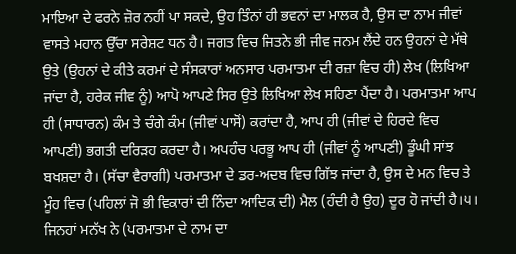ਮਾਇਆ ਦੇ ਫਰਨੇ ਜ਼ੋਰ ਨਹੀਂ ਪਾ ਸਕਦੇ, ਉਹ ਤਿੰਨਾਂ ਹੀ ਭਵਨਾਂ ਦਾ ਮਾਲਕ ਹੈ, ਉਸ ਦਾ ਨਾਮ ਜੀਵਾਂ ਵਾਸਤੇ ਮਹਾਨ ਉੱਚਾ ਸਰੇਸ਼ਟ ਧਨ ਹੈ। ਜਗਤ ਵਿਚ ਜਿਤਨੇ ਭੀ ਜੀਵ ਜਨਮ ਲੈਂਦੇ ਹਨ ਉਹਨਾਂ ਦੇ ਮੱਥੇ ਉਤੇ (ਉਹਨਾਂ ਦੇ ਕੀਤੇ ਕਰਮਾਂ ਦੇ ਸੰਸਕਾਰਾਂ ਅਨਸਾਰ ਪਰਮਾਤਮਾ ਦੀ ਰਜ਼ਾ ਵਿਚ ਹੀ) ਲੇਖ (ਲਿਖਿਆ ਜਾਂਦਾ ਹੈ, ਹਰੇਕ ਜੀਵ ਨੂੰ) ਆਪੋ ਆਪਣੇ ਸਿਰ ਉਤੇ ਲਿਖਿਆ ਲੇਖ ਸਹਿਣਾ ਪੈਂਦਾ ਹੈ। ਪਰਮਾਤਮਾ ਆਪ ਹੀ (ਸਾਧਾਰਨ) ਕੰਮ ਤੇ ਚੰਗੇ ਕੰਮ (ਜੀਵਾਂ ਪਾਸੋਂ) ਕਰਾਂਦਾ ਹੈ, ਆਪ ਹੀ (ਜੀਵਾਂ ਦੇ ਹਿਰਦੇ ਵਿਚ ਆਪਣੀ) ਭਗਤੀ ਦਰਿੜਹ ਕਰਦਾ ਹੈ। ਅਪਹੰਚ ਪਰਭੂ ਆਪ ਹੀ (ਜੀਵਾਂ ਨੂੰ ਆਪਣੀ) ਡੂੰਘੀ ਸਾਂਝ ਬਖਸ਼ਦਾ ਹੈ। (ਸੱਚਾ ਵੈਰਾਗੀ) ਪਰਮਾਤਮਾ ਦੇ ਡਰ-ਅਦਬ ਵਿਚ ਗਿੱਝ ਜਾਂਦਾ ਹੈ, ਉਸ ਦੇ ਮਨ ਵਿਚ ਤੇ ਮੂੰਹ ਵਿਚ (ਪਹਿਲਾਂ ਜੋ ਭੀ ਵਿਕਾਰਾਂ ਦੀ ਨਿੰਦਾ ਆਦਿਕ ਦੀ) ਮੈਲ (ਹੰਦੀ ਹੈ ਉਹ) ਦੂਰ ਹੋ ਜਾਂਦੀ ਹੈ।੫। ਜਿਨਹਾਂ ਮਨੱਖ ਨੇ (ਪਰਮਾਤਮਾ ਦੇ ਨਾਮ ਦਾ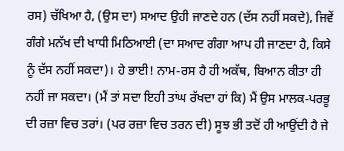ਰਸ) ਚੱਖਿਆ ਹੈ, (ਉਸ ਦਾ) ਸਆਦ ਉਹੀ ਜਾਣਦੇ ਹਨ (ਦੱਸ ਨਹੀਂ ਸਕਦੇ), ਜਿਵੇਂ ਗੰਗੇ ਮਨੱਖ ਦੀ ਖਾਧੀ ਮਿਠਿਆਈ (ਦਾ ਸਆਦ ਗੰਗਾ ਆਪ ਹੀ ਜਾਣਦਾ ਹੈ, ਕਿਸੇ ਨੂੰ ਦੱਸ ਨਹੀਂ ਸਕਦਾ)। ਹੇ ਭਾਈ! ਨਾਮ-ਰਸ ਹੈ ਹੀ ਅਕੱਥ, ਬਿਆਨ ਕੀਤਾ ਹੀ ਨਹੀਂ ਜਾ ਸਕਦਾ। (ਮੈਂ ਤਾਂ ਸਦਾ ਇਹੀ ਤਾਂਘ ਰੱਖਦਾ ਹਾਂ ਕਿ) ਮੈਂ ਉਸ ਮਾਲਕ-ਪਰਭੂ ਦੀ ਰਜ਼ਾ ਵਿਚ ਤਰਾਂ। (ਪਰ ਰਜ਼ਾ ਵਿਚ ਤਰਨ ਦੀ) ਸੂਝ ਭੀ ਤਦੋਂ ਹੀ ਆਉਂਦੀ ਹੈ ਜੇ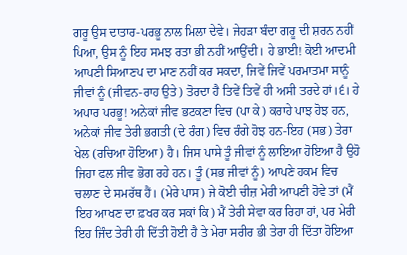ਗਰੂ ਉਸ ਦਾਤਾਰ-ਪਰਭੂ ਨਾਲ ਮਿਲਾ ਦੇਵੇ। ਜੇਹੜਾ ਬੰਦਾ ਗਰੂ ਦੀ ਸ਼ਰਨ ਨਹੀਂ ਪਿਆ, ਉਸ ਨੂੰ ਇਹ ਸਮਝ ਰਤਾ ਭੀ ਨਹੀਂ ਆਉਂਦੀ। ਹੇ ਭਾਈ! ਕੋਈ ਆਦਮੀ ਆਪਣੀ ਸਿਆਣਪ ਦਾ ਮਾਣ ਨਹੀਂ ਕਰ ਸਕਦਾ, ਜਿਵੇਂ ਜਿਵੇਂ ਪਰਮਾਤਮਾ ਸਾਨੂੰ ਜੀਵਾਂ ਨੂੰ (ਜੀਵਨ-ਰਾਹ ਉਤੇ) ਤੋਰਦਾ ਹੈ ਤਿਵੇਂ ਤਿਵੇਂ ਹੀ ਅਸੀ ਤਰਦੇ ਹਾਂ।੬। ਹੇ ਅਪਾਰ ਪਰਭੂ! ਅਨੇਕਾਂ ਜੀਵ ਭਟਕਣਾ ਵਿਚ (ਪਾ ਕੇ) ਕਰਾਹੇ ਪਾਝ ਹੋਝ ਹਨ, ਅਨੇਕਾਂ ਜੀਵ ਤੇਰੀ ਭਗਤੀ (ਦੇ ਰੰਗ) ਵਿਚ ਰੰਗੇ ਹੋਝ ਹਨ-ਇਹ (ਸਭ) ਤੇਰਾ ਖੇਲ (ਰਚਿਆ ਹੋਇਆ) ਹੈ। ਜਿਸ ਪਾਸੇ ਤੂੰ ਜੀਵਾਂ ਨੂੰ ਲਾਇਆ ਹੋਇਆ ਹੈ ਉਹੋ ਜਿਹਾ ਫਲ ਜੀਵ ਭੋਗ ਰਹੇ ਹਨ। ਤੂੰ (ਸਭ ਜੀਵਾਂ ਨੂੰ) ਆਪਣੇ ਹਕਮ ਵਿਚ ਚਲਾਣ ਦੇ ਸਮਰੱਥ ਹੈਂ। (ਮੇਰੇ ਪਾਸ) ਜੇ ਕੋਈ ਚੀਜ਼ ਮੇਰੀ ਆਪਣੀ ਹੋਵੇ ਤਾਂ (ਮੈਂ ਇਹ ਆਖਣ ਦਾ ਫ਼ਖਰ ਕਰ ਸਕਾਂ ਕਿ) ਮੈਂ ਤੇਰੀ ਸੇਵਾ ਕਰ ਰਿਹਾ ਹਾਂ, ਪਰ ਮੇਰੀ ਇਹ ਜਿੰਦ ਤੇਰੀ ਹੀ ਦਿੱਤੀ ਹੋਈ ਹੈ ਤੇ ਮੇਰਾ ਸਰੀਰ ਭੀ ਤੇਰਾ ਹੀ ਦਿੱਤਾ ਹੋਇਆ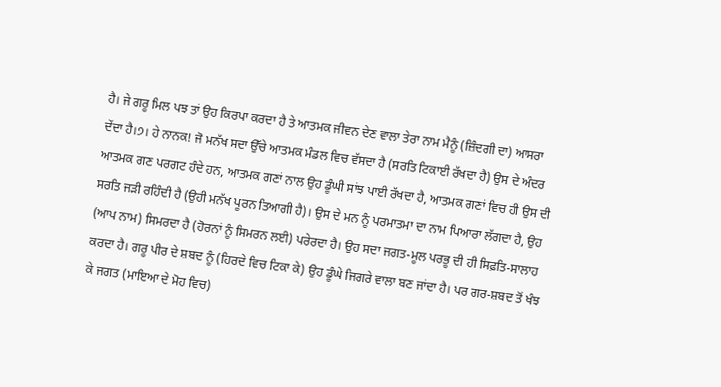ਹੈ। ਜੇ ਗਰੂ ਮਿਲ ਪਝ ਤਾਂ ਉਹ ਕਿਰਪਾ ਕਰਦਾ ਹੈ ਤੇ ਆਤਮਕ ਜੀਵਨ ਦੇਣ ਵਾਲਾ ਤੇਰਾ ਨਾਮ ਮੈਨੂੰ (ਜ਼ਿੰਦਗੀ ਦਾ) ਆਸਰਾ ਦੇਂਦਾ ਹੈ।੭। ਹੇ ਨਾਨਕ! ਜੋ ਮਨੱਖ ਸਦਾ ਉੱਚੇ ਆਤਮਕ ਮੰਡਲ ਵਿਚ ਵੱਸਦਾ ਹੈ (ਸਰਤਿ ਟਿਕਾਈ ਰੱਖਦਾ ਹੈ) ਉਸ ਦੇ ਅੰਦਰ ਆਤਮਕ ਗਣ ਪਰਗਟ ਹੰਦੇ ਹਨ, ਆਤਮਕ ਗਣਾਂ ਨਾਲ ਉਹ ਡੂੰਘੀ ਸਾਂਝ ਪਾਈ ਰੱਖਦਾ ਹੈ, ਆਤਮਕ ਗਣਾਂ ਵਿਚ ਹੀ ਉਸ ਦੀ ਸਰਤਿ ਜੜੀ ਰਹਿੰਦੀ ਹੈ (ਉਹੀ ਮਨੱਖ ਪੂਰਨ ਤਿਆਗੀ ਹੈ)। ਉਸ ਦੇ ਮਨ ਨੂੰ ਪਰਮਾਤਮਾ ਦਾ ਨਾਮ ਪਿਆਰਾ ਲੱਗਦਾ ਹੈ, ਉਹ (ਆਪ ਨਾਮ) ਸਿਮਰਦਾ ਹੈ (ਹੋਰਨਾਂ ਨੂੰ ਸਿਮਰਨ ਲਈ) ਪਰੇਰਦਾ ਹੈ। ਉਹ ਸਦਾ ਜਗਤ-ਮੂਲ ਪਰਭੂ ਦੀ ਹੀ ਸਿਫ਼ਤਿ-ਸਾਲਾਹ ਕਰਦਾ ਹੈ। ਗਰੂ ਪੀਰ ਦੇ ਸ਼ਬਦ ਨੂੰ (ਹਿਰਦੇ ਵਿਚ ਟਿਕਾ ਕੇ) ਉਹ ਡੂੰਘੇ ਜਿਗਰੇ ਵਾਲਾ ਬਣ ਜਾਂਦਾ ਹੈ। ਪਰ ਗਰ-ਸ਼ਬਦ ਤੋਂ ਖੰਝ ਕੇ ਜਗਤ (ਮਾਇਆ ਦੇ ਮੋਹ ਵਿਚ)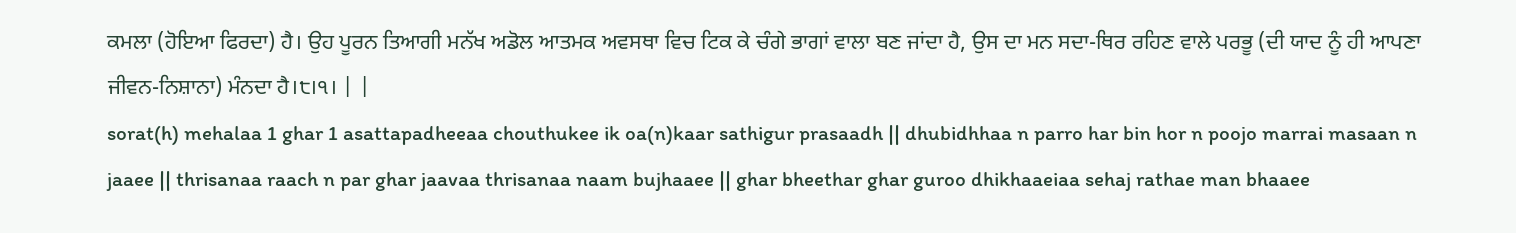ਕਮਲਾ (ਹੋਇਆ ਫਿਰਦਾ) ਹੈ। ਉਹ ਪੂਰਨ ਤਿਆਗੀ ਮਨੱਖ ਅਡੋਲ ਆਤਮਕ ਅਵਸਥਾ ਵਿਚ ਟਿਕ ਕੇ ਚੰਗੇ ਭਾਗਾਂ ਵਾਲਾ ਬਣ ਜਾਂਦਾ ਹੈ, ਉਸ ਦਾ ਮਨ ਸਦਾ-ਥਿਰ ਰਹਿਣ ਵਾਲੇ ਪਰਭੂ (ਦੀ ਯਾਦ ਨੂੰ ਹੀ ਆਪਣਾ ਜੀਵਨ-ਨਿਸ਼ਾਨਾ) ਮੰਨਦਾ ਹੈ।੮।੧। | |
sorat(h) mehalaa 1 ghar 1 asattapadheeaa chouthukee ik oa(n)kaar sathigur prasaadh || dhubidhhaa n parro har bin hor n poojo marrai masaan n jaaee || thrisanaa raach n par ghar jaavaa thrisanaa naam bujhaaee || ghar bheethar ghar guroo dhikhaaeiaa sehaj rathae man bhaaee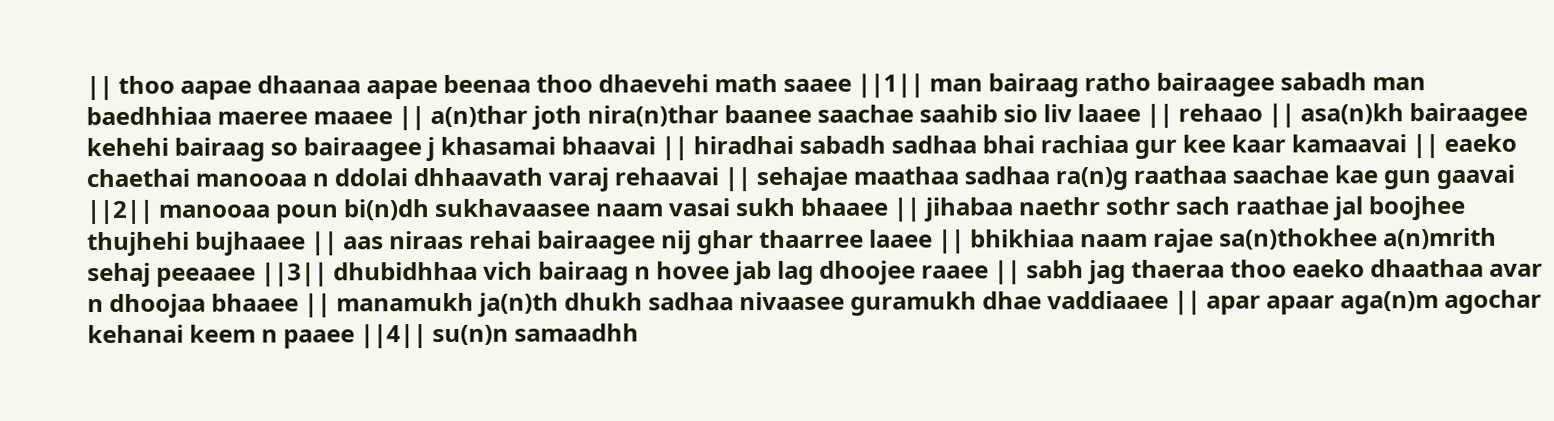|| thoo aapae dhaanaa aapae beenaa thoo dhaevehi math saaee ||1|| man bairaag ratho bairaagee sabadh man baedhhiaa maeree maaee || a(n)thar joth nira(n)thar baanee saachae saahib sio liv laaee || rehaao || asa(n)kh bairaagee kehehi bairaag so bairaagee j khasamai bhaavai || hiradhai sabadh sadhaa bhai rachiaa gur kee kaar kamaavai || eaeko chaethai manooaa n ddolai dhhaavath varaj rehaavai || sehajae maathaa sadhaa ra(n)g raathaa saachae kae gun gaavai ||2|| manooaa poun bi(n)dh sukhavaasee naam vasai sukh bhaaee || jihabaa naethr sothr sach raathae jal boojhee thujhehi bujhaaee || aas niraas rehai bairaagee nij ghar thaarree laaee || bhikhiaa naam rajae sa(n)thokhee a(n)mrith sehaj peeaaee ||3|| dhubidhhaa vich bairaag n hovee jab lag dhoojee raaee || sabh jag thaeraa thoo eaeko dhaathaa avar n dhoojaa bhaaee || manamukh ja(n)th dhukh sadhaa nivaasee guramukh dhae vaddiaaee || apar apaar aga(n)m agochar kehanai keem n paaee ||4|| su(n)n samaadhh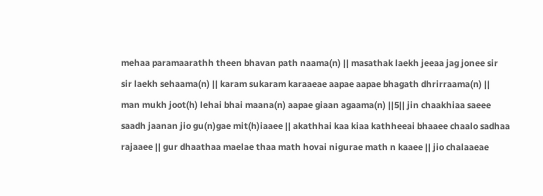mehaa paramaarathh theen bhavan path naama(n) || masathak laekh jeeaa jag jonee sir sir laekh sehaama(n) || karam sukaram karaaeae aapae aapae bhagath dhrirraama(n) || man mukh joot(h) lehai bhai maana(n) aapae giaan agaama(n) ||5|| jin chaakhiaa saeee saadh jaanan jio gu(n)gae mit(h)iaaee || akathhai kaa kiaa kathheeai bhaaee chaalo sadhaa rajaaee || gur dhaathaa maelae thaa math hovai nigurae math n kaaee || jio chalaaeae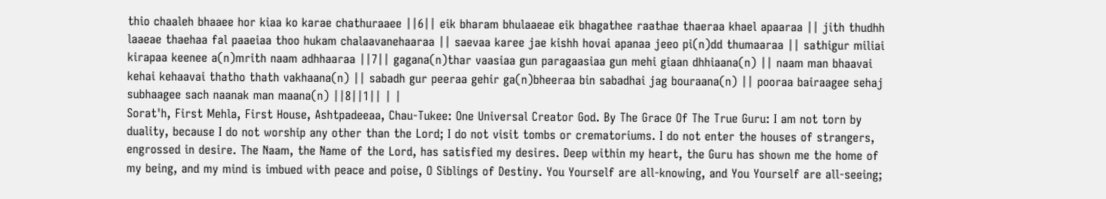thio chaaleh bhaaee hor kiaa ko karae chathuraaee ||6|| eik bharam bhulaaeae eik bhagathee raathae thaeraa khael apaaraa || jith thudhh laaeae thaehaa fal paaeiaa thoo hukam chalaavanehaaraa || saevaa karee jae kishh hovai apanaa jeeo pi(n)dd thumaaraa || sathigur miliai kirapaa keenee a(n)mrith naam adhhaaraa ||7|| gagana(n)thar vaasiaa gun paragaasiaa gun mehi giaan dhhiaana(n) || naam man bhaavai kehai kehaavai thatho thath vakhaana(n) || sabadh gur peeraa gehir ga(n)bheeraa bin sabadhai jag bouraana(n) || pooraa bairaagee sehaj subhaagee sach naanak man maana(n) ||8||1|| | |
Sorat'h, First Mehla, First House, Ashtpadeeaa, Chau-Tukee: One Universal Creator God. By The Grace Of The True Guru: I am not torn by duality, because I do not worship any other than the Lord; I do not visit tombs or crematoriums. I do not enter the houses of strangers, engrossed in desire. The Naam, the Name of the Lord, has satisfied my desires. Deep within my heart, the Guru has shown me the home of my being, and my mind is imbued with peace and poise, O Siblings of Destiny. You Yourself are all-knowing, and You Yourself are all-seeing;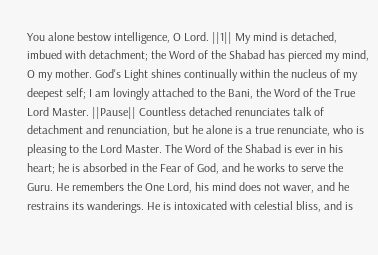You alone bestow intelligence, O Lord. ||1|| My mind is detached, imbued with detachment; the Word of the Shabad has pierced my mind, O my mother. God's Light shines continually within the nucleus of my deepest self; I am lovingly attached to the Bani, the Word of the True Lord Master. ||Pause|| Countless detached renunciates talk of detachment and renunciation, but he alone is a true renunciate, who is pleasing to the Lord Master. The Word of the Shabad is ever in his heart; he is absorbed in the Fear of God, and he works to serve the Guru. He remembers the One Lord, his mind does not waver, and he restrains its wanderings. He is intoxicated with celestial bliss, and is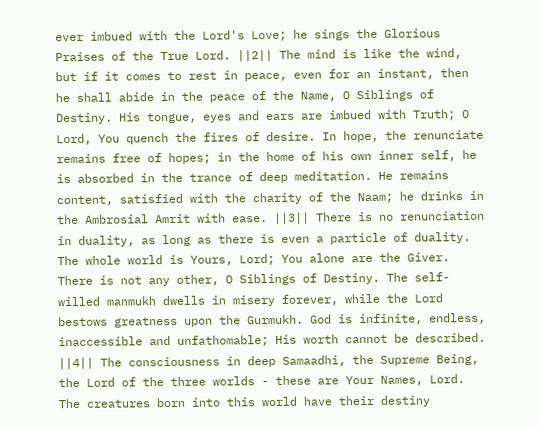ever imbued with the Lord's Love; he sings the Glorious Praises of the True Lord. ||2|| The mind is like the wind, but if it comes to rest in peace, even for an instant, then he shall abide in the peace of the Name, O Siblings of Destiny. His tongue, eyes and ears are imbued with Truth; O Lord, You quench the fires of desire. In hope, the renunciate remains free of hopes; in the home of his own inner self, he is absorbed in the trance of deep meditation. He remains content, satisfied with the charity of the Naam; he drinks in the Ambrosial Amrit with ease. ||3|| There is no renunciation in duality, as long as there is even a particle of duality. The whole world is Yours, Lord; You alone are the Giver. There is not any other, O Siblings of Destiny. The self-willed manmukh dwells in misery forever, while the Lord bestows greatness upon the Gurmukh. God is infinite, endless, inaccessible and unfathomable; His worth cannot be described. ||4|| The consciousness in deep Samaadhi, the Supreme Being, the Lord of the three worlds - these are Your Names, Lord. The creatures born into this world have their destiny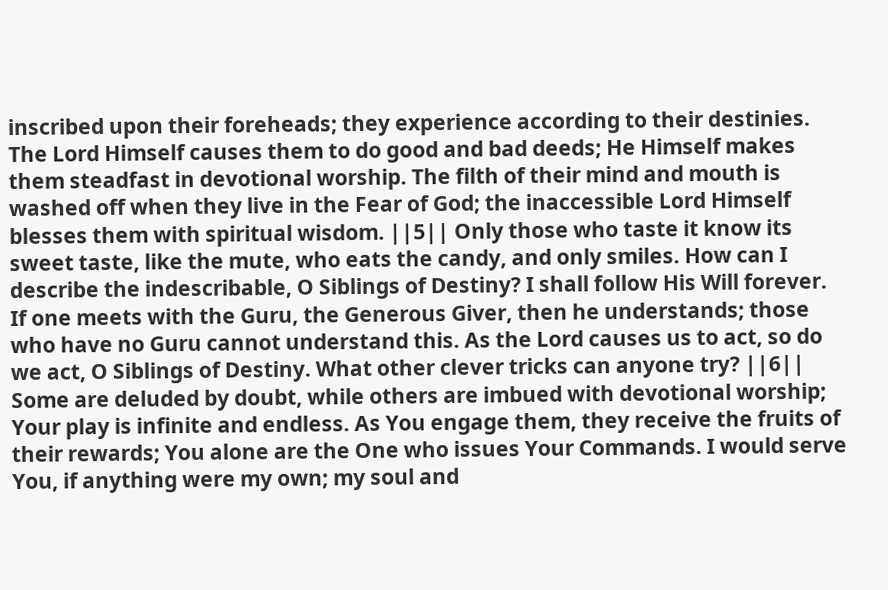inscribed upon their foreheads; they experience according to their destinies. The Lord Himself causes them to do good and bad deeds; He Himself makes them steadfast in devotional worship. The filth of their mind and mouth is washed off when they live in the Fear of God; the inaccessible Lord Himself blesses them with spiritual wisdom. ||5|| Only those who taste it know its sweet taste, like the mute, who eats the candy, and only smiles. How can I describe the indescribable, O Siblings of Destiny? I shall follow His Will forever. If one meets with the Guru, the Generous Giver, then he understands; those who have no Guru cannot understand this. As the Lord causes us to act, so do we act, O Siblings of Destiny. What other clever tricks can anyone try? ||6|| Some are deluded by doubt, while others are imbued with devotional worship; Your play is infinite and endless. As You engage them, they receive the fruits of their rewards; You alone are the One who issues Your Commands. I would serve You, if anything were my own; my soul and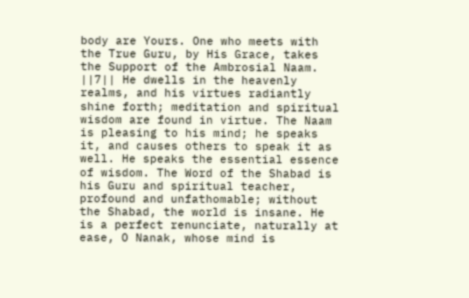body are Yours. One who meets with the True Guru, by His Grace, takes the Support of the Ambrosial Naam. ||7|| He dwells in the heavenly realms, and his virtues radiantly shine forth; meditation and spiritual wisdom are found in virtue. The Naam is pleasing to his mind; he speaks it, and causes others to speak it as well. He speaks the essential essence of wisdom. The Word of the Shabad is his Guru and spiritual teacher, profound and unfathomable; without the Shabad, the world is insane. He is a perfect renunciate, naturally at ease, O Nanak, whose mind is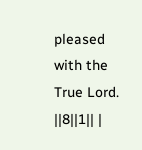pleased with the True Lord. ||8||1|| |